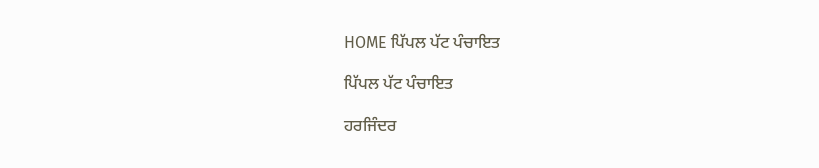HOME ਪਿੱਪਲ ਪੱਟ ਪੰਚਾਇਤ

ਪਿੱਪਲ ਪੱਟ ਪੰਚਾਇਤ

ਹਰਜਿੰਦਰ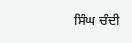ਸਿੰਘ ਚੰਦੀ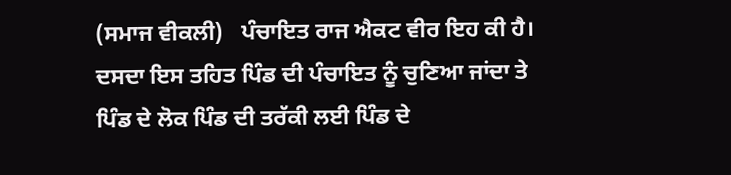(ਸਮਾਜ ਵੀਕਲੀ)   ਪੰਚਾਇਤ ਰਾਜ ਐਕਟ ਵੀਰ ਇਹ ਕੀ ਹੈ। ਦਸਦਾ ਇਸ ਤਹਿਤ ਪਿੰਡ ਦੀ ਪੰਚਾਇਤ ਨੂੰ ਚੁਣਿਆ ਜਾਂਦਾ ਤੇ ਪਿੰਡ ਦੇ ਲੋਕ ਪਿੰਡ ਦੀ ਤਰੱਕੀ ਲਈ ਪਿੰਡ ਦੇ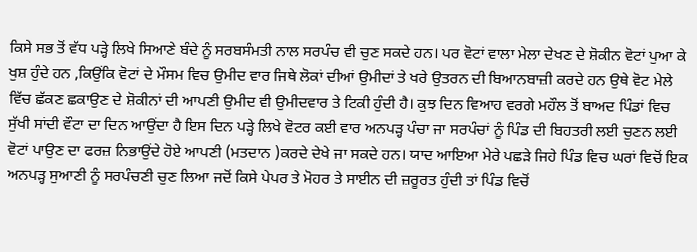ਕਿਸੇ ਸਭ ਤੋਂ ਵੱਧ ਪੜ੍ਹੇ ਲਿਖੇ ਸਿਆਣੇ ਬੰਦੇ ਨੂੰ ਸਰਬਸੰਮਤੀ ਨਾਲ ਸਰਪੰਚ ਵੀ ਚੁਣ ਸਕਦੇ ਹਨ। ਪਰ ਵੋਟਾਂ ਵਾਲਾ ਮੇਲਾ ਦੇਖਣ ਦੇ ਸ਼ੋਕੀਨ ਵੋਟਾਂ ਪੁਆ ਕੇ ਖੁਸ਼ ਹੁੰਦੇ ਹਨ ,ਕਿਉਂਕਿ ਵੋਟਾਂ ਦੇ ਮੌਸਮ ਵਿਚ ਉਮੀਦ ਵਾਰ ਜਿਥੇ ਲੋਕਾਂ ਦੀਆਂ ਉਮੀਦਾਂ ਤੇ ਖਰੇ ਉਤਰਨ ਦੀ ਬਿਆਨਬਾਜ਼ੀ ਕਰਦੇ ਹਨ ਉਥੇ ਵੋਟ ਮੇਲੇ ਵਿੱਚ ਛੱਕਣ ਛਕਾਉਣ ਦੇ ਸ਼ੋਕੀਨਾਂ ਦੀ ਆਪਣੀ ਉਮੀਦ ਵੀ ਉਮੀਦਵਾਰ ਤੇ ਟਿਕੀ ਹੁੰਦੀ ਹੈ। ਕੁਝ ਦਿਨ ਵਿਆਹ ਵਰਗੇ ਮਹੌਲ ਤੋਂ ਬਾਅਦ ਪਿੰਡਾਂ ਵਿਚ ਸੁੱਖੀ ਸਾਂਦੀ ਵੌਟਾ ਦਾ ਦਿਨ ਆਉਂਦਾ ਹੈ ਇਸ ਦਿਨ ਪੜ੍ਹੇ ਲਿਖੇ ਵੋਟਰ ਕਈ ਵਾਰ ਅਨਪੜ੍ਹ ਪੰਚਾ ਜਾ ਸਰਪੰਚਾਂ ਨੂੰ ਪਿੰਡ ਦੀ ਬਿਹਤਰੀ ਲਈ ਚੁਣਨ ਲਈ ਵੋਟਾਂ ਪਾਉਣ ਦਾ ਫਰਜ਼ ਨਿਭਾਉਂਦੇ ਹੋਏ ਆਪਣੀ (ਮਤਦਾਨ )ਕਰਦੇ ਦੇਖੇ ਜਾ ਸਕਦੇ ਹਨ। ਯਾਦ ਆਇਆ ਮੇਰੇ ਪਛੜੇ ਜਿਹੇ ਪਿੰਡ ਵਿਚ ਘਰਾਂ ਵਿਚੋਂ ਇਕ ਅਨਪੜ੍ਹ ਸੁਆਣੀ ਨੂੰ ਸਰਪੰਚਣੀ ਚੁਣ ਲਿਆ ਜਦੋਂ ਕਿਸੇ ਪੇਪਰ ਤੇ ਮੋਹਰ ਤੇ ਸਾਈਨ ਦੀ ਜ਼ਰੂਰਤ ਹੁੰਦੀ ਤਾਂ ਪਿੰਡ ਵਿਚੋਂ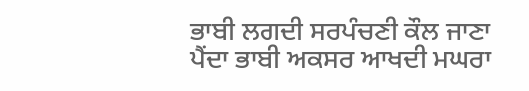ਭਾਬੀ ਲਗਦੀ ਸਰਪੰਚਣੀ ਕੌਲ ਜਾਣਾ ਪੈਂਦਾ ਭਾਬੀ ਅਕਸਰ ਆਖਦੀ ਮਘਰਾ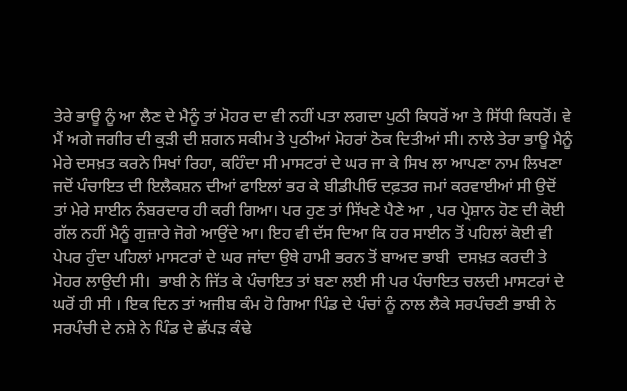ਤੇਰੇ ਭਾਊ ਨੂੰ ਆ ਲੈਣ ਦੇ ਮੈਨੂੰ ਤਾਂ ਮੋਹਰ ਦਾ ਵੀ ਨਹੀਂ ਪਤਾ ਲਗਦਾ ਪੁਠੀ ਕਿਧਰੋਂ ਆ ਤੇ ਸਿੱਧੀ ਕਿਧਰੋਂ। ਵੇ ਮੈਂ ਅਗੇ ਜਗੀਰ ਦੀ ਕੁੜੀ ਦੀ ਸ਼ਗਨ ਸਕੀਮ ਤੇ ਪੁਠੀਆਂ ਮੋਹਰਾਂ ਠੋਕ ਦਿਤੀਆਂ ਸੀ। ਨਾਲੇ ਤੇਰਾ ਭਾਊ ਮੈਨੂੰ ਮੇਰੇ ਦਸਖ਼ਤ ਕਰਨੇ ਸਿਖਾਂ ਰਿਹਾ, ਕਹਿੰਦਾ ਸੀ ਮਾਸਟਰਾਂ ਦੇ ਘਰ ਜਾ ਕੇ ਸਿਖ ਲਾ ਆਪਣਾ ਨਾਮ ਲਿਖਣਾ ਜਦੋਂ ਪੰਚਾਇਤ ਦੀ ਇਲੈਕਸ਼ਨ ਦੀਆਂ ਫਾਇਲਾਂ ਭਰ ਕੇ ਬੀਡੀਪੀਓ ਦਫ਼ਤਰ ਜਮਾਂ ਕਰਵਾਈਆਂ ਸੀ ਉਦੋਂ ਤਾਂ ਮੇਰੇ ਸਾਈਨ ਨੰਬਰਦਾਰ ਹੀ ਕਰੀ ਗਿਆ। ਪਰ ਹੁਣ ਤਾਂ ਸਿੱਖਣੇ ਪੈਣੇ ਆ , ਪਰ ਪ੍ਰੇਸ਼ਾਨ ਹੋਣ ਦੀ ਕੋਈ ਗੱਲ ਨਹੀਂ ਮੈਨੂੰ ਗੁਜ਼ਾਰੇ ਜੋਗੇ ਆਉਂਦੇ ਆ। ਇਹ ਵੀ ਦੱਸ ਦਿਆ ਕਿ ਹਰ ਸਾਈਨ ਤੋਂ ਪਹਿਲਾਂ ਕੋਈ ਵੀ ਪੇਪਰ ਹੁੰਦਾ ਪਹਿਲਾਂ ਮਾਸਟਰਾਂ ਦੇ ਘਰ ਜਾਂਦਾ ਉਥੇ ਹਾਮੀ ਭਰਨ ਤੋਂ ਬਾਅਦ ਭਾਬੀ  ਦਸਖ਼ਤ ਕਰਦੀ ਤੇ ਮੋਹਰ ਲਾਉਦੀ ਸੀ।  ਭਾਬੀ ਨੇ ਜਿੱਤ ਕੇ ਪੰਚਾਇਤ ਤਾਂ ਬਣਾ ਲਈ ਸੀ ਪਰ ਪੰਚਾਇਤ ਚਲਦੀ ਮਾਸਟਰਾਂ ਦੇ ਘਰੋਂ ਹੀ ਸੀ । ਇਕ ਦਿਨ ਤਾਂ ਅਜੀਬ ਕੰਮ ਹੋ ਗਿਆ ਪਿੰਡ ਦੇ ਪੰਚਾਂ ਨੂੰ ਨਾਲ ਲੈਕੇ ਸਰਪੰਚਣੀ ਭਾਬੀ ਨੇ ਸਰਪੰਚੀ ਦੇ ਨਸ਼ੇ ਨੇ ਪਿੰਡ ਦੇ ਛੱਪੜ ਕੰਢੇ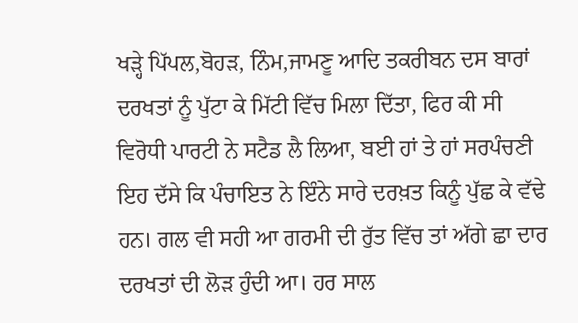ਖੜ੍ਹੇ ਪਿੱਪਲ,ਬੋਹੜ, ਨਿੰਮ,ਜਾਮਣੂ ਆਦਿ ਤਕਰੀਬਨ ਦਸ ਬਾਰਾਂ ਦਰਖਤਾਂ ਨੂੰ ਪੁੱਟਾ ਕੇ ਮਿੱਟੀ ਵਿੱਚ ਮਿਲਾ ਦਿੱਤਾ, ਫਿਰ ਕੀ ਸੀ ਵਿਰੋਧੀ ਪਾਰਟੀ ਨੇ ਸਟੈਡ ਲੈ ਲਿਆ, ਬਈ ਹਾਂ ਤੇ ਹਾਂ ਸਰਪੰਚਣੀ ਇਹ ਦੱਸੇ ਕਿ ਪੰਚਾਇਤ ਨੇ ਇੰਨੇ ਸਾਰੇ ਦਰਖ਼ਤ ਕਿਨੂੰ ਪੁੱਛ ਕੇ ਵੱਢੇ ਹਨ। ਗਲ ਵੀ ਸਹੀ ਆ ਗਰਮੀ ਦੀ ਰੁੱਤ ਵਿੱਚ ਤਾਂ ਅੱਗੇ ਛਾ ਦਾਰ ਦਰਖਤਾਂ ਦੀ ਲੋੜ ਹੁੰਦੀ ਆ। ਹਰ ਸਾਲ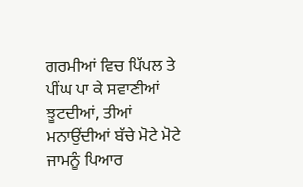ਗਰਮੀਆਂ ਵਿਚ ਪਿੱਪਲ ਤੇ ਪੀਂਘ ਪਾ ਕੇ ਸਵਾਣੀਆਂ ਝੂਟਦੀਆਂ, ਤੀਆਂ ਮਨਾਉਂਦੀਆਂ ਬੱਚੇ ਮੋਟੇ ਮੋਟੇ ਜਾਮਨੂੰ ਪਿਆਰ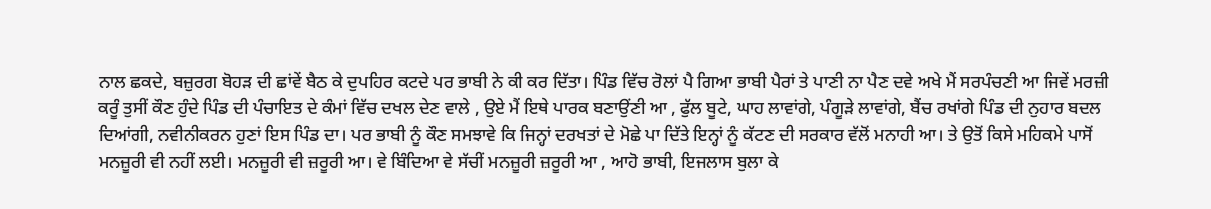ਨਾਲ ਛਕਦੇ, ਬਜ਼ੁਰਗ ਬੋਹੜ ਦੀ ਛਾਂਵੇਂ ਬੈਠ ਕੇ ਦੁਪਹਿਰ ਕਟਦੇ ਪਰ ਭਾਬੀ ਨੇ ਕੀ ਕਰ ਦਿੱਤਾ। ਪਿੰਡ ਵਿੱਚ ਰੋਲਾਂ ਪੈ ਗਿਆ ਭਾਬੀ ਪੈਰਾਂ ਤੇ ਪਾਣੀ ਨਾ ਪੈਣ ਦਵੇ ਅਖੇ ਮੈਂ ਸਰਪੰਚਣੀ ਆ ਜਿਵੇਂ ਮਰਜ਼ੀ ਕਰੂੰ ਤੁਸੀਂ ਕੌਣ ਹੁੰਦੇ ਪਿੰਡ ਦੀ ਪੰਚਾਇਤ ਦੇ ਕੰਮਾਂ ਵਿੱਚ ਦਖਲ ਦੇਣ ਵਾਲੇ , ਉਏ ਮੈਂ ਇਥੇ ਪਾਰਕ ਬਣਾਉਂਣੀ ਆ , ਫੁੱਲ ਬੂਟੇ, ਘਾਹ ਲਾਵਾਂਗੇ, ਪੰਗੂੜੇ ਲਾਵਾਂਗੇ, ਬੈਂਚ ਰਖਾਂਗੇ ਪਿੰਡ ਦੀ ਨੁਹਾਰ ਬਦਲ ਦਿਆਂਗੀ, ਨਵੀਨੀਕਰਨ ਹੁਣਾਂ ਇਸ ਪਿੰਡ ਦਾ। ਪਰ ਭਾਬੀ ਨੂੰ ਕੌਣ ਸਮਝਾਵੇ ਕਿ ਜਿਨ੍ਹਾਂ ਦਰਖਤਾਂ ਦੇ ਮੋਛੇ ਪਾ ਦਿੱਤੇ ਇਨ੍ਹਾਂ ਨੂੰ ਕੱਟਣ ਦੀ ਸਰਕਾਰ ਵੱਲੋਂ ਮਨਾਹੀ ਆ। ਤੇ ਉਤੋਂ ਕਿਸੇ ਮਹਿਕਮੇ ਪਾਸੋਂ ਮਨਜ਼ੂਰੀ ਵੀ ਨਹੀਂ ਲਈ। ਮਨਜ਼ੂਰੀ ਵੀ ਜ਼ਰੂਰੀ ਆ। ਵੇ ਬਿੰਦਿਆ ਵੇ ਸੱਚੀਂ ਮਨਜ਼ੂਰੀ ਜ਼ਰੂਰੀ ਆ , ਆਹੋ ਭਾਬੀ, ਇਜਲਾਸ ਬੁਲਾ ਕੇ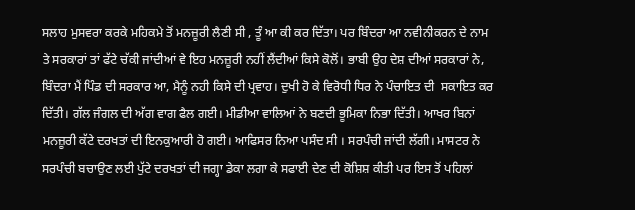ਸਲਾਹ ਮੁਸਵਰਾ ਕਰਕੇ ਮਹਿਕਮੇ ਤੋਂ ਮਨਜ਼ੂਰੀ ਲੈਣੀ ਸੀ , ਤੂੰ ਆ ਕੀ ਕਰ ਦਿੱਤਾ। ਪਰ ਬਿੰਦਰਾ ਆ ਨਵੀਨੀਕਰਨ ਦੇ ਨਾਮ ਤੇ ਸਰਕਾਰਾਂ ਤਾਂ ਫੱਟੇ ਚੱਕੀ ਜਾਂਦੀਆਂ ਵੇ ਇਹ ਮਨਜ਼ੂਰੀ ਨਹੀਂ ਲੈਂਦੀਆਂ ਕਿਸੇ ਕੋਲੋਂ। ਭਾਬੀ ਉਹ ਦੇਸ਼ ਦੀਆਂ ਸਰਕਾਰਾਂ ਨੇ, ਬਿੰਦਰਾ ਮੈਂ ਪਿੰਡ ਦੀ ਸਰਕਾਰ ਆ, ਮੈਨੂੰ ਨਹੀ ਕਿਸੇ ਦੀ ਪ੍ਰਵਾਹ। ਦੁਖੀ ਹੋ ਕੇ ਵਿਰੋਧੀ ਧਿਰ ਨੇ ਪੰਚਾਇਤ ਦੀ  ਸਕਾਇਤ ਕਰ ਦਿੱਤੀ। ਗੱਲ ਜੰਗਲ ਦੀ ਅੱਗ ਵਾਗ ਫੈਲ ਗਈ। ਮੀਡੀਆ ਵਾਲਿਆਂ ਨੇ ਬਣਦੀ ਭੂਮਿਕਾ ਨਿਭਾ ਦਿੱਤੀ। ਆਖਰ ਬਿਨਾਂ ਮਨਜ਼ੂਰੀ ਕੱਟੇ ਦਰਖਤਾਂ ਦੀ ਇਨਕੁਆਰੀ ਹੋ ਗਈ। ਆਫਿਸਰ ਨਿਆ ਪਸੰਦ ਸੀ । ਸਰਪੰਚੀ ਜਾਂਦੀ ਲੱਗੀ। ਮਾਸਟਰ ਨੇ ਸਰਪੰਚੀ ਬਚਾਉਣ ਲਈ ਪੁੱਟੇ ਦਰਖਤਾਂ ਦੀ ਜਗ੍ਹਾ ਡੇਕਾ ਲਗਾ ਕੇ ਸਫਾਈ ਦੇਣ ਦੀ ਕੋਸ਼ਿਸ਼ ਕੀਤੀ ਪਰ ਇਸ ਤੋਂ ਪਹਿਲਾਂ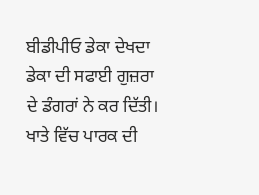ਬੀਡੀਪੀਓ ਡੇਕਾ ਦੇਖਦਾ ਡੇਕਾ ਦੀ ਸਫਾਈ ਗੁਜ਼ਰਾ ਦੇ ਡੰਗਰਾਂ ਨੇ ਕਰ ਦਿੱਤੀ। ਖਾਤੇ ਵਿੱਚ ਪਾਰਕ ਦੀ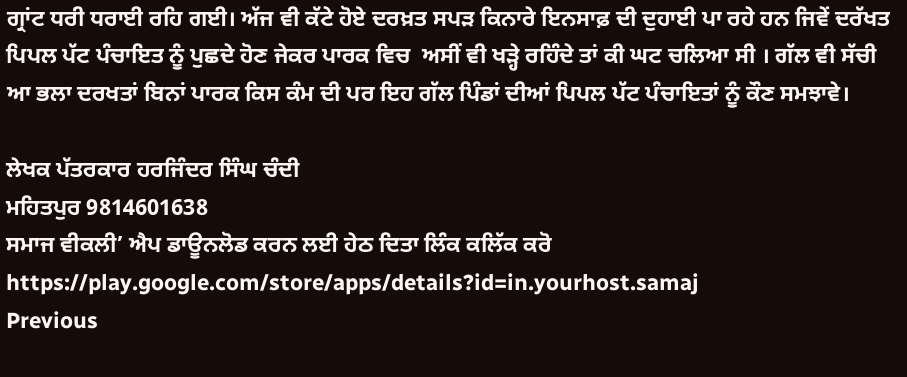ਗ੍ਰਾਂਟ ਧਰੀ ਧਰਾਈ ਰਹਿ ਗਈ। ਅੱਜ ਵੀ ਕੱਟੇ ਹੋਏ ਦਰਖ਼ਤ ਸਪੜ ਕਿਨਾਰੇ ਇਨਸਾਫ਼ ਦੀ ਦੁਹਾਈ ਪਾ ਰਹੇ ਹਨ ਜਿਵੇਂ ਦਰੱਖਤ ਪਿਪਲ ਪੱਟ ਪੰਚਾਇਤ ਨੂੰ ਪੁਛਦੇ ਹੋਣ ਜੇਕਰ ਪਾਰਕ ਵਿਚ  ਅਸੀਂ ਵੀ ਖੜ੍ਹੇ ਰਹਿੰਦੇ ਤਾਂ ਕੀ ਘਟ ਚਲਿਆ ਸੀ । ਗੱਲ ਵੀ ਸੱਚੀ ਆ ਭਲਾ ਦਰਖਤਾਂ ਬਿਨਾਂ ਪਾਰਕ ਕਿਸ ਕੰਮ ਦੀ ਪਰ ਇਹ ਗੱਲ ਪਿੰਡਾਂ ਦੀਆਂ ਪਿਪਲ ਪੱਟ ਪੰਚਾਇਤਾਂ ਨੂੰ ਕੌਣ ਸਮਝਾਵੇ।

ਲੇਖਕ ਪੱਤਰਕਾਰ ਹਰਜਿੰਦਰ ਸਿੰਘ ਚੰਦੀ
ਮਹਿਤਪੁਰ 9814601638
ਸਮਾਜ ਵੀਕਲੀ’ ਐਪ ਡਾਊਨਲੋਡ ਕਰਨ ਲਈ ਹੇਠ ਦਿਤਾ ਲਿੰਕ ਕਲਿੱਕ ਕਰੋ
https://play.google.com/store/apps/details?id=in.yourhost.samaj
Previous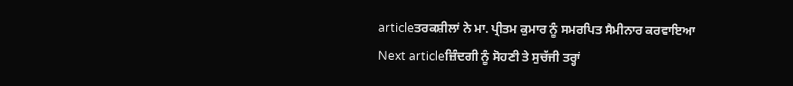articleਤਰਕਸ਼ੀਲਾਂ ਨੇ ਮਾ. ਪ੍ਰੀਤਮ ਕੁਮਾਰ ਨੂੰ ਸਮਰਪਿਤ ਸੈਮੀਨਾਰ ਕਰਵਾਇਆ
Next articleਜ਼ਿੰਦਗੀ ਨੂੰ ਸੋਹਣੀ ਤੇ ਸੁਚੱਜੀ ਤਰ੍ਹਾਂ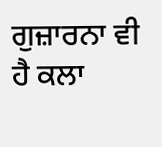ਗੁਜ਼ਾਰਨਾ ਵੀ ਹੈ ਕਲਾ